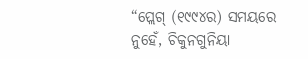“ପ୍ଲେଗ୍ (୧୯୯୪ର) ସମୟରେ ନୁହେଁ, ଚିକୁନଗୁନିୟା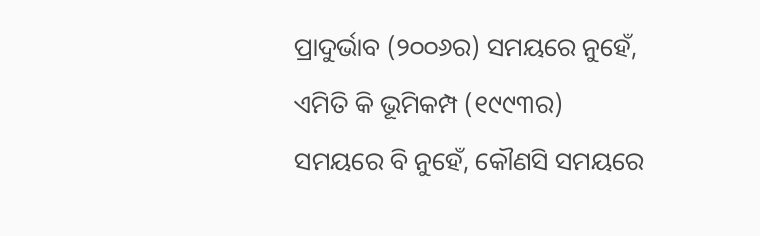ପ୍ରାଦୁର୍ଭାବ (୨୦୦୬ର) ସମୟରେ ନୁହେଁ, ଏମିତି କି ଭୂମିକମ୍ପ (୧୯୯୩ର) ସମୟରେ ବି ନୁହେଁ, କୌଣସି ସମୟରେ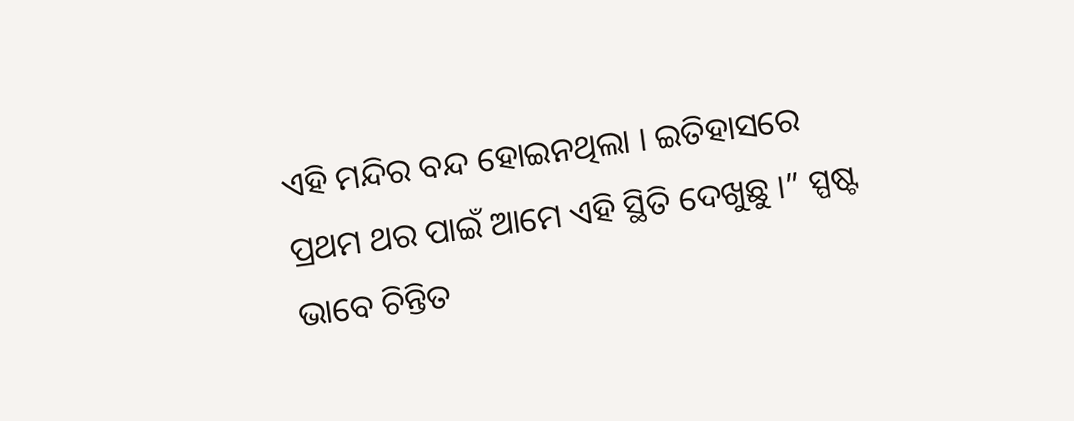ଏହି ମନ୍ଦିର ବନ୍ଦ ହୋଇନଥିଲା । ଇତିହାସରେ ପ୍ରଥମ ଥର ପାଇଁ ଆମେ ଏହି ସ୍ଥିତି ଦେଖୁଛୁ ।” ସ୍ପଷ୍ଟ ଭାବେ ଚିନ୍ତିତ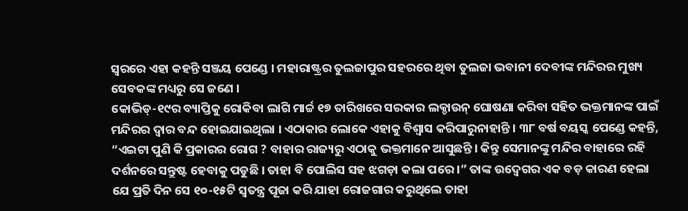ସ୍ଵରରେ ଏହା କହନ୍ତି ସଞ୍ଜୟ ପେଣ୍ଡେ । ମହାରାଷ୍ଟ୍ରର ତୁଲଜାପୁର ସହରରେ ଥିବା ତୁଲଜା ଭବାନୀ ଦେବୀଙ୍କ ମନ୍ଦିରର ମୁଖ୍ୟ ସେବକଙ୍କ ମଧ୍ୟରୁ ସେ ଜଣେ ।
କୋଭିଡ୍-୧୯ର ବ୍ୟାପ୍ତିକୁ ରୋକିବା ଲାଗି ମାର୍ଚ୍ଚ ୧୭ ତାରିଖରେ ସରକାର ଲକ୍ଡାଉନ୍ ଘୋଷଣା କରିବା ସହିତ ଭକ୍ତମାନଙ୍କ ପାଇଁ ମନ୍ଦିରର ଦ୍ଵାର ବନ୍ଦ ହୋଇଯାଇଥିଲା । ଏଠାକାର ଲୋକେ ଏହାକୁ ବିଶ୍ଵାସ କରିପାରୁନାହାନ୍ତି । ୩୮ ବର୍ଷ ବୟସ୍କ ପେଣ୍ଡେ କହନ୍ତି, “ଏଇଟା ପୁଣି କି ପ୍ରକାରର ରୋଗ ? ବାହାର ରାଜ୍ୟରୁ ଏଠାକୁ ଭକ୍ତମାନେ ଆସୁଛନ୍ତି । କିନ୍ତୁ ସେମାନଙ୍କୁ ମନ୍ଦିର ବାହାରେ ରହି ଦର୍ଶନରେ ସନ୍ତୁଷ୍ଟ ହେବାକୁ ପଡୁଛି । ତାହା ବି ପୋଲିସ ସହ ଝଗଡ଼ା କଲା ପରେ ।” ତାଙ୍କ ଉଦ୍ବେଗର ଏକ ବଡ଼ କାରଣ ହେଲା ଯେ ପ୍ରତି ଦିନ ସେ ୧୦-୧୫ଟି ସ୍ଵତନ୍ତ୍ର ପୂଜା କରି ଯାହା ରୋଜଗାର କରୁଥିଲେ ତାହା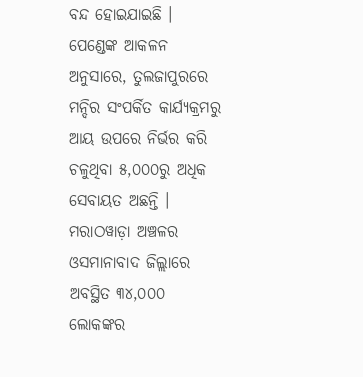ବନ୍ଦ ହୋଇଯାଇଛି । ପେଣ୍ଡେଙ୍କ ଆକଳନ ଅନୁସାରେ, ତୁଲଜାପୁରରେ ମନ୍ଦିର ସଂପର୍କିତ କାର୍ଯ୍ୟକ୍ରମରୁ ଆୟ ଉପରେ ନିର୍ଭର କରି ଚଳୁଥିବା ୫,୦୦୦ରୁ ଅଧିକ ସେବାୟତ ଅଛନ୍ତି ।
ମରାଠୱାଡ଼ା ଅଞ୍ଚଳର ଓସମାନାବାଦ ଜିଲ୍ଲାରେ ଅବସ୍ଥିତ ୩୪,୦୦୦ ଲୋକଙ୍କର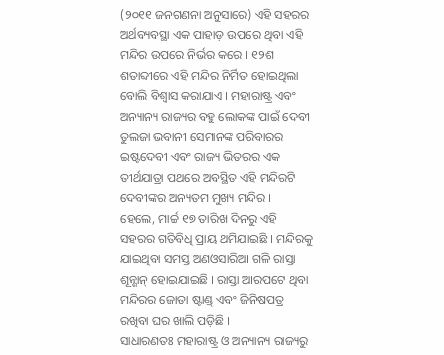(୨୦୧୧ ଜନଗଣନା ଅନୁସାରେ) ଏହି ସହରର ଅର୍ଥବ୍ୟବସ୍ଥା ଏକ ପାହାଡ଼ ଉପରେ ଥିବା ଏହି ମନ୍ଦିର ଉପରେ ନିର୍ଭର କରେ । ୧୨ଶ ଶତାବ୍ଦୀରେ ଏହି ମନ୍ଦିର ନିର୍ମିତ ହୋଇଥିଲା ବୋଲି ବିଶ୍ଵାସ କରାଯାଏ । ମହାରାଷ୍ଟ୍ର ଏବଂ ଅନ୍ୟାନ୍ୟ ରାଜ୍ୟର ବହୁ ଲୋକଙ୍କ ପାଇଁ ଦେବୀ ତୁଲଜା ଭବାନୀ ସେମାନଙ୍କ ପରିବାରର ଇଷ୍ଟଦେବୀ ଏବଂ ରାଜ୍ୟ ଭିତରର ଏକ ତୀର୍ଥଯାତ୍ରା ପଥରେ ଅବସ୍ଥିତ ଏହି ମନ୍ଦିରଟି ଦେବୀଙ୍କର ଅନ୍ୟତମ ମୁଖ୍ୟ ମନ୍ଦିର ।
ହେଲେ, ମାର୍ଚ୍ଚ ୧୭ ତାରିଖ ଦିନରୁ ଏହି ସହରର ଗତିବିଧି ପ୍ରାୟ ଥମିଯାଇଛି । ମନ୍ଦିରକୁ ଯାଇଥିବା ସମସ୍ତ ଅଣଓସାରିଆ ଗଳି ରାସ୍ତା ଶୂନ୍ଶାନ୍ ହୋଇଯାଇଛି । ରାସ୍ତା ଆରପଟେ ଥିବା ମନ୍ଦିରର ଜୋତା ଷ୍ଟାଣ୍ଡ୍ ଏବଂ ଜିନିଷପତ୍ର ରଖିବା ଘର ଖାଲି ପଡ଼ିଛି ।
ସାଧାରଣତଃ ମହାରାଷ୍ଟ୍ର ଓ ଅନ୍ୟାନ୍ୟ ରାଜ୍ୟରୁ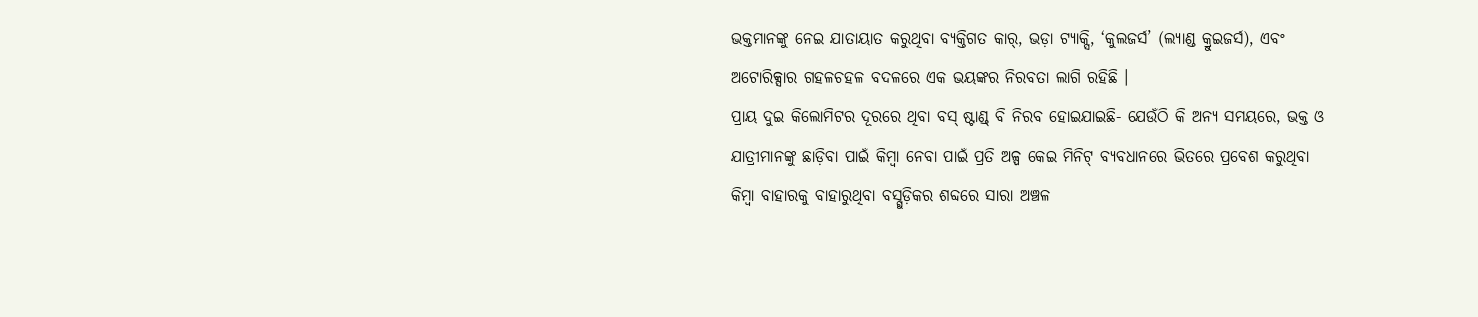ଭକ୍ତମାନଙ୍କୁ ନେଇ ଯାତାୟାତ କରୁଥିବା ବ୍ୟକ୍ତିଗତ କାର୍, ଭଡ଼ା ଟ୍ୟାକ୍ସି, ‘କୁଲଜର୍ସ’ (ଲ୍ୟାଣ୍ଡ କ୍ରୁଇଜର୍ସ), ଏବଂ ଅଟୋରିକ୍ସାର ଗହଳଚହଳ ବଦଳରେ ଏକ ଭୟଙ୍କର ନିରବତା ଲାଗି ରହିଛି ।
ପ୍ରାୟ ଦୁଇ କିଲୋମିଟର ଦୂରରେ ଥିବା ବସ୍ ଷ୍ଟାଣ୍ଡ୍ ବି ନିରବ ହୋଇଯାଇଛି- ଯେଉଁଠି କି ଅନ୍ୟ ସମୟରେ, ଭକ୍ତ ଓ ଯାତ୍ରୀମାନଙ୍କୁ ଛାଡ଼ିବା ପାଇଁ କିମ୍ବା ନେବା ପାଇଁ ପ୍ରତି ଅଳ୍ପ କେଇ ମିନିଟ୍ ବ୍ୟବଧାନରେ ଭିତରେ ପ୍ରବେଶ କରୁଥିବା କିମ୍ବା ବାହାରକୁ ବାହାରୁଥିବା ବସ୍ଗୁଡ଼ିକର ଶବ୍ଦରେ ସାରା ଅଞ୍ଚଳ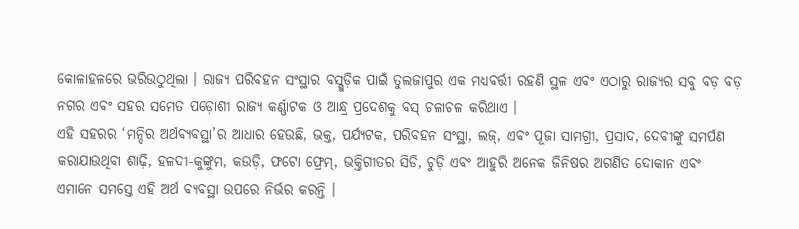କୋଳାହଳରେ ଭରିଉଠୁଥିଲା । ରାଜ୍ୟ ପରିବହନ ସଂସ୍ଥାର ବସ୍ଗୁଡ଼ିକ ପାଇଁ ତୁଲଜାପୁର ଏକ ମଧ୍ୟବର୍ତ୍ତୀ ରହଣି ସ୍ଥଳ ଏବଂ ଏଠାରୁ ରାଜ୍ୟର ସବୁ ବଡ଼ ବଡ଼ ନଗର ଏବଂ ସହର ସମେତ ପଡ଼ୋଶୀ ରାଜ୍ୟ କର୍ଣ୍ଣାଟକ ଓ ଆନ୍ଧ୍ର ପ୍ରଦେଶକୁ ବସ୍ ଚଳାଚଳ କରିଥାଏ ।
ଏହି ସହରର ‘ମନ୍ଦିର ଅର୍ଥବ୍ୟବସ୍ଥା’ର ଆଧାର ହେଉଛି, ଭକ୍ତ, ପର୍ଯ୍ୟଟକ, ପରିବହନ ସଂସ୍ଥା, ଲଜ୍, ଏବଂ ପୂଜା ସାମଗ୍ରୀ, ପ୍ରସାଦ, ଦେବୀଙ୍କୁ ସମର୍ପଣ କରାଯାଉଥିବା ଶାଢ଼ି, ହଳଦୀ-କୁଙ୍କୁମ, କଉଡ଼ି, ଫଟୋ ଫ୍ରେମ୍, ଭକ୍ତିଗୀତର ସିଡି, ଚୁଡ଼ି ଏବଂ ଆହୁରି ଅନେକ ଜିନିଷର ଅଗଣିତ ଦୋକାନ ଏବଂ ଏମାନେ ସମସ୍ତେ ଏହି ଅର୍ଥ ବ୍ୟବସ୍ଥା ଉପରେ ନିର୍ଭର କରନ୍ତି ।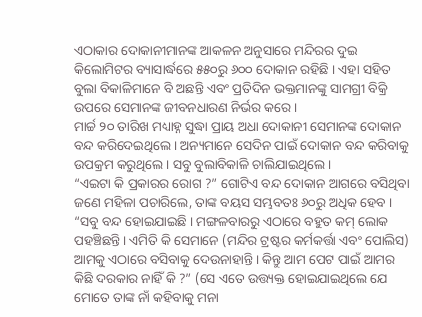ଏଠାକାର ଦୋକାନୀମାନଙ୍କ ଆକଳନ ଅନୁସାରେ ମନ୍ଦିରର ଦୁଇ କିଲୋମିଟର ବ୍ୟାସାର୍ଦ୍ଧରେ ୫୫୦ରୁ ୬୦୦ ଦୋକାନ ରହିଛି । ଏହା ସହିତ ବୁଲା ବିକାଳିମାନେ ବି ଅଛନ୍ତି ଏବଂ ପ୍ରତିଦିନ ଭକ୍ତମାନଙ୍କୁ ସାମଗ୍ରୀ ବିକ୍ରି ଉପରେ ସେମାନଙ୍କ ଜୀବନଧାରଣ ନିର୍ଭର କରେ ।
ମାର୍ଚ୍ଚ ୨୦ ତାରିଖ ମଧ୍ୟାହ୍ନ ସୁଦ୍ଧା ପ୍ରାୟ ଅଧା ଦୋକାନୀ ସେମାନଙ୍କ ଦୋକାନ ବନ୍ଦ କରିଦେଇଥିଲେ । ଅନ୍ୟମାନେ ସେଦିନ ପାଇଁ ଦୋକାନ ବନ୍ଦ କରିବାକୁ ଉପକ୍ରମ କରୁଥିଲେ । ସବୁ ବୁଲାବିକାଳି ଚାଲିଯାଇଥିଲେ ।
“ଏଇଟା କି ପ୍ରକାରର ରୋଗ ?” ଗୋଟିଏ ବନ୍ଦ ଦୋକାନ ଆଗରେ ବସିଥିବା ଜଣେ ମହିଳା ପଚାରିଲେ, ତାଙ୍କ ବୟସ ସମ୍ଭବତଃ ୬୦ରୁ ଅଧିକ ହେବ । “ସବୁ ବନ୍ଦ ହୋଇଯାଇଛି । ମଙ୍ଗଳବାରରୁ ଏଠାରେ ବହୁତ କମ୍ ଲୋକ ପହଞ୍ଚିଛନ୍ତି । ଏମିତି କି ସେମାନେ (ମନ୍ଦିର ଟ୍ରଷ୍ଟର କର୍ମକର୍ତ୍ତା ଏବଂ ପୋଲିସ) ଆମକୁ ଏଠାରେ ବସିବାକୁ ଦେଉନାହାନ୍ତି । କିନ୍ତୁ ଆମ ପେଟ ପାଇଁ ଆମର କିଛି ଦରକାର ନାହିଁ କି ?” (ସେ ଏତେ ଉତ୍ତ୍ୟକ୍ତ ହୋଇଯାଇଥିଲେ ଯେ ମୋତେ ତାଙ୍କ ନାଁ କହିବାକୁ ମନା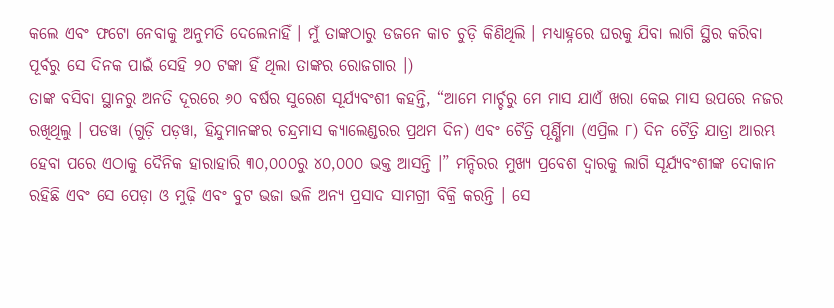କଲେ ଏବଂ ଫଟୋ ନେବାକୁ ଅନୁମତି ଦେଲେନାହିଁ । ମୁଁ ତାଙ୍କଠାରୁ ଡଜନେ କାଚ ଚୁଡ଼ି କିଣିଥିଲି । ମଧ୍ୟାହ୍ନରେ ଘରକୁ ଯିବା ଲାଗି ସ୍ଥିର କରିବା ପୂର୍ବରୁ ସେ ଦିନକ ପାଇଁ ସେହି ୨୦ ଟଙ୍କା ହିଁ ଥିଲା ତାଙ୍କର ରୋଜଗାର ।)
ତାଙ୍କ ବସିବା ସ୍ଥାନରୁ ଅନତି ଦୂରରେ ୬୦ ବର୍ଷର ସୁରେଶ ସୂର୍ଯ୍ୟବଂଶୀ କହନ୍ତି, “ଆମେ ମାର୍ଚ୍ଚରୁ ମେ ମାସ ଯାଏଁ ଖରା କେଇ ମାସ ଉପରେ ନଜର ରଖିଥିଲୁ । ପଡୱା (ଗୁଡ଼ି ପଡ଼ୱା, ହିନ୍ଦୁମାନଙ୍କର ଚନ୍ଦ୍ରମାସ କ୍ୟାଲେଣ୍ଡରର ପ୍ରଥମ ଦିନ) ଏବଂ ଚୈତ୍ରି ପୂର୍ଣ୍ଣିମା (ଏପ୍ରିଲ ୮) ଦିନ ଚୈତ୍ରି ଯାତ୍ରା ଆରମ୍ଭ ହେବା ପରେ ଏଠାକୁ ଦୈନିକ ହାରାହାରି ୩୦,୦୦୦ରୁ ୪୦,୦୦୦ ଭକ୍ତ ଆସନ୍ତି ।” ମନ୍ଦିରର ମୁଖ୍ୟ ପ୍ରବେଶ ଦ୍ଵାରକୁ ଲାଗି ସୂର୍ଯ୍ୟବଂଶୀଙ୍କ ଦୋକାନ ରହିଛି ଏବଂ ସେ ପେଡ଼ା ଓ ମୁଢ଼ି ଏବଂ ବୁଟ ଭଜା ଭଳି ଅନ୍ୟ ପ୍ରସାଦ ସାମଗ୍ରୀ ବିକ୍ରି କରନ୍ତି । ସେ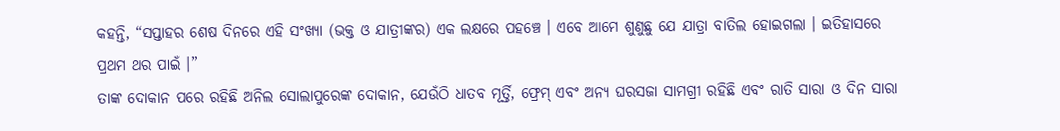କହନ୍ତି, “ସପ୍ତାହର ଶେଷ ଦିନରେ ଏହି ସଂଖ୍ୟା (ଭକ୍ତ ଓ ଯାତ୍ରୀଙ୍କର) ଏକ ଲକ୍ଷରେ ପହଞ୍ଚେ । ଏବେ ଆମେ ଶୁଣୁଛୁ ଯେ ଯାତ୍ରା ବାତିଲ ହୋଇଗଲା । ଇତିହାସରେ ପ୍ରଥମ ଥର ପାଇଁ ।”
ତାଙ୍କ ଦୋକାନ ପରେ ରହିଛି ଅନିଲ ସୋଲାପୁରେଙ୍କ ଦୋକାନ, ଯେଉଁଠି ଧାତବ ମୂର୍ତ୍ତି, ଫ୍ରେମ୍ ଏବଂ ଅନ୍ୟ ଘରସଜା ସାମଗ୍ରୀ ରହିଛି ଏବଂ ରାତି ସାରା ଓ ଦିନ ସାରା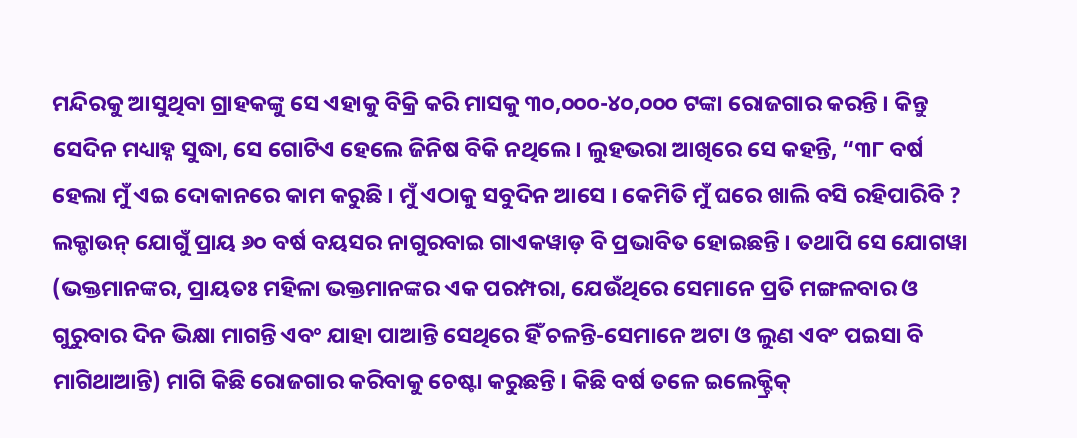ମନ୍ଦିରକୁ ଆସୁଥିବା ଗ୍ରାହକଙ୍କୁ ସେ ଏହାକୁ ବିକ୍ରି କରି ମାସକୁ ୩୦,୦୦୦-୪୦,୦୦୦ ଟଙ୍କା ରୋଜଗାର କରନ୍ତି । କିନ୍ତୁ ସେଦିନ ମଧ୍ୟାହ୍ନ ସୁଦ୍ଧା, ସେ ଗୋଟିଏ ହେଲେ ଜିନିଷ ବିକି ନଥିଲେ । ଲୁହଭରା ଆଖିରେ ସେ କହନ୍ତି, “୩୮ ବର୍ଷ ହେଲା ମୁଁ ଏଇ ଦୋକାନରେ କାମ କରୁଛି । ମୁଁ ଏଠାକୁ ସବୁଦିନ ଆସେ । କେମିତି ମୁଁ ଘରେ ଖାଲି ବସି ରହିପାରିବି ?
ଲକ୍ଡାଉନ୍ ଯୋଗୁଁ ପ୍ରାୟ ୬୦ ବର୍ଷ ବୟସର ନାଗୁରବାଇ ଗାଏକୱାଡ଼ ବି ପ୍ରଭାବିତ ହୋଇଛନ୍ତି । ତଥାପି ସେ ଯୋଗୱା (ଭକ୍ତମାନଙ୍କର, ପ୍ରାୟତଃ ମହିଳା ଭକ୍ତମାନଙ୍କର ଏକ ପରମ୍ପରା, ଯେଉଁଥିରେ ସେମାନେ ପ୍ରତି ମଙ୍ଗଳବାର ଓ ଗୁରୁବାର ଦିନ ଭିକ୍ଷା ମାଗନ୍ତି ଏବଂ ଯାହା ପାଆନ୍ତି ସେଥିରେ ହିଁ ଚଳନ୍ତି-ସେମାନେ ଅଟା ଓ ଲୁଣ ଏବଂ ପଇସା ବି ମାଗିଥାଆନ୍ତି) ମାଗି କିଛି ରୋଜଗାର କରିବାକୁ ଚେଷ୍ଟା କରୁଛନ୍ତି । କିଛି ବର୍ଷ ତଳେ ଇଲେକ୍ଟ୍ରିକ୍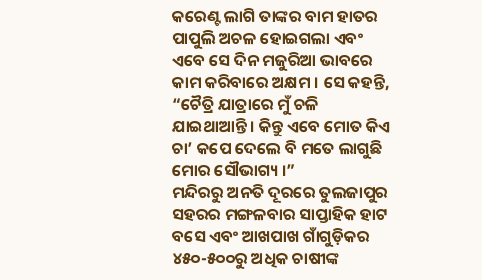କରେଣ୍ଟ ଲାଗି ତାଙ୍କର ବାମ ହାତର ପାପୁଲି ଅଚଳ ହୋଇଗଲା ଏବଂ ଏବେ ସେ ଦିନ ମଜୁରିଆ ଭାବରେ କାମ କରିବାରେ ଅକ୍ଷମ । ସେ କହନ୍ତି, “ଚୈତ୍ରି ଯାତ୍ରାରେ ମୁଁ ଚଳି ଯାଇଥାଆନ୍ତି । କିନ୍ତୁ ଏବେ ମୋତ କିଏ ଚା’ କପେ ଦେଲେ ବି ମତେ ଲାଗୁଛି ମୋର ସୌଭାଗ୍ୟ ।”
ମନ୍ଦିରରୁ ଅନତି ଦୂରରେ ତୁଲଜାପୁର ସହରର ମଙ୍ଗଳବାର ସାପ୍ତାହିକ ହାଟ ବସେ ଏବଂ ଆଖପାଖ ଗାଁଗୁଡ଼ିକର ୪୫୦-୫୦୦ରୁ ଅଧିକ ଚାଷୀଙ୍କ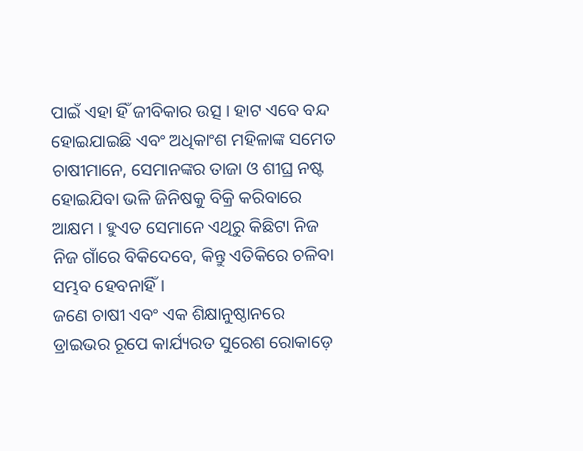ପାଇଁ ଏହା ହିଁ ଜୀବିକାର ଉତ୍ସ । ହାଟ ଏବେ ବନ୍ଦ ହୋଇଯାଇଛି ଏବଂ ଅଧିକାଂଶ ମହିଳାଙ୍କ ସମେତ ଚାଷୀମାନେ, ସେମାନଙ୍କର ତାଜା ଓ ଶୀଘ୍ର ନଷ୍ଟ ହୋଇଯିବା ଭଳି ଜିନିଷକୁ ବିକ୍ରି କରିବାରେ ଆକ୍ଷମ । ହୁଏତ ସେମାନେ ଏଥିରୁ କିଛିଟା ନିଜ ନିଜ ଗାଁରେ ବିକିଦେବେ, କିନ୍ତୁ ଏତିକିରେ ଚଳିବା ସମ୍ଭବ ହେବନାହିଁ ।
ଜଣେ ଚାଷୀ ଏବଂ ଏକ ଶିକ୍ଷାନୁଷ୍ଠାନରେ ଡ୍ରାଇଭର ରୂପେ କାର୍ଯ୍ୟରତ ସୁରେଶ ରୋକାଡ଼େ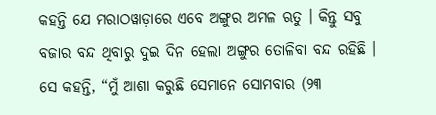କହନ୍ତି ଯେ ମରାଠୱାଡ଼ାରେ ଏବେ ଅଙ୍ଗୁର ଅମଳ ଋତୁ । କିନ୍ତୁ ସବୁ ବଜାର ବନ୍ଦ ଥିବାରୁ ଦୁଇ ଦିନ ହେଲା ଅଙ୍ଗୁର ତୋଳିବା ବନ୍ଦ ରହିଛି । ସେ କହନ୍ତି, “ମୁଁ ଆଶା କରୁଛି ସେମାନେ ସୋମବାର (୨୩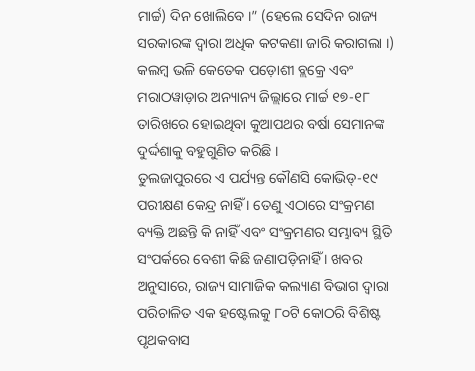ମାର୍ଚ୍ଚ) ଦିନ ଖୋଲିବେ ।” (ହେଲେ ସେଦିନ ରାଜ୍ୟ ସରକାରଙ୍କ ଦ୍ଵାରା ଅଧିକ କଟକଣା ଜାରି କରାଗଲା ।) କଲମ୍ବ ଭଳି କେତେକ ପଡ଼ୋଶୀ ବ୍ଲକ୍ରେ ଏବଂ ମରାଠୱାଡ଼ାର ଅନ୍ୟାନ୍ୟ ଜିଲ୍ଲାରେ ମାର୍ଚ୍ଚ ୧୭-୧୮ ତାରିଖରେ ହୋଇଥିବା କୁଆପଥର ବର୍ଷା ସେମାନଙ୍କ ଦୁର୍ଦ୍ଦଶାକୁ ବହୁଗୁଣିତ କରିଛି ।
ତୁଲଜାପୁରରେ ଏ ପର୍ଯ୍ୟନ୍ତ କୌଣସି କୋଭିଡ୍-୧୯ ପରୀକ୍ଷଣ କେନ୍ଦ୍ର ନାହିଁ । ତେଣୁ ଏଠାରେ ସଂକ୍ରମଣ ବ୍ୟକ୍ତି ଅଛନ୍ତି କି ନାହିଁ ଏବଂ ସଂକ୍ରମଣର ସମ୍ଭାବ୍ୟ ସ୍ଥିତି ସଂପର୍କରେ ବେଶୀ କିଛି ଜଣାପଡ଼ିନାହିଁ । ଖବର ଅନୁସାରେ, ରାଜ୍ୟ ସାମାଜିକ କଲ୍ୟାଣ ବିଭାଗ ଦ୍ଵାରା ପରିଚାଳିତ ଏକ ହଷ୍ଟେଲକୁ ୮୦ଟି କୋଠରି ବିଶିଷ୍ଟ ପୃଥକବାସ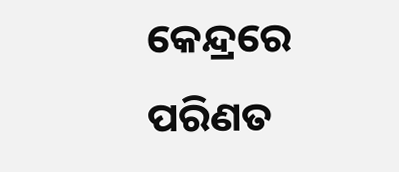କେନ୍ଦ୍ରରେ ପରିଣତ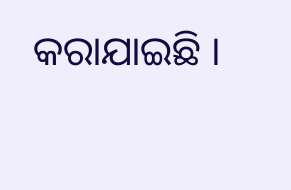କରାଯାଇଛି ।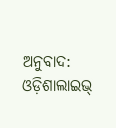ଅନୁବାଦ: ଓଡ଼ିଶାଲାଇଭ୍